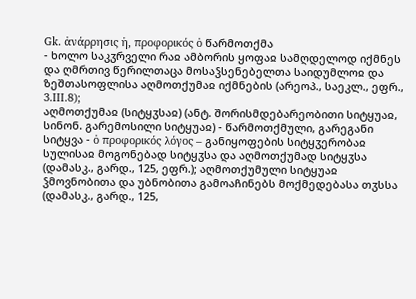Gk. ἀνάρρησις ἡ, προφορικός ὁ წარმოთქმა
- ხოლო საკჳრველი რაჲ ამბორის ყოფაჲ სამღდელოდ იქმნეს და ღმრთივ წერილთაცა მოსაჴსენებელთა საიდუმლოჲ და ზეშთასოფლისა აღმოთქუმაჲ იქმნების (არეოპ., საეკლ., ეფრ., 3.III.8);
აღმოთქუმაჲ (სიტყჳსაჲ) (ანტ. შორისმდებარეობითი სიტყუაჲ, სინონ. გარემოსილი სიტყუაჲ) - წარმოთქმული, გარეგანი სიტყვა - ὁ προφορικός λόγος – განიყოფების სიტყჳერობაჲ სულისაჲ მოგონებად სიტყჳსა და აღმოთქუმად სიტყჳსა (დამასკ., გარდ., 125, ეფრ.); აღმოთქუმული სიტყუაჲ ჴმოვნობითა და უბნობითა გამოაჩინებს მოქმედებასა თჳსსა (დამასკ., გარდ., 125,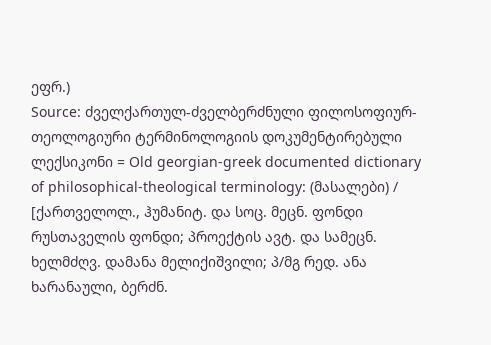ეფრ.)
Source: ძველქართულ-ძველბერძნული ფილოსოფიურ-თეოლოგიური ტერმინოლოგიის დოკუმენტირებული ლექსიკონი = Old georgian-greek documented dictionary of philosophical-theological terminology: (მასალები) / [ქართველოლ., ჰუმანიტ. და სოც. მეცნ. ფონდი რუსთაველის ფონდი; პროექტის ავტ. და სამეცნ. ხელმძღვ. დამანა მელიქიშვილი; პ/მგ რედ. ანა ხარანაული, ბერძნ.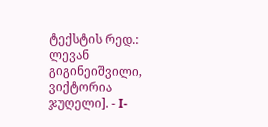ტექსტის რედ.: ლევან გიგინეიშვილი, ვიქტორია ჯუღელი]. - I-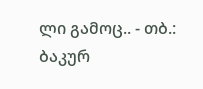ლი გამოც.. - თბ.: ბაკურ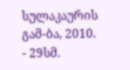სულაკაურის გამ-ბა, 2010. - 29სმ.